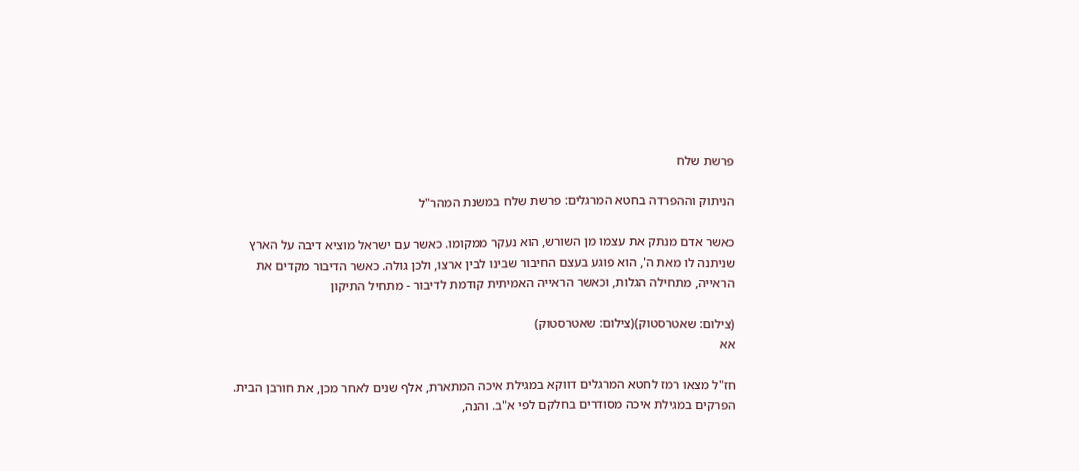פרשת שלח

הניתוק וההפרדה בחטא המרגלים: פרשת שלח במשנת המהר"ל

כאשר אדם מנתק את עצמו מן השורש, הוא נעקר ממקומו. כאשר עם ישראל מוציא דיבה על הארץ שניתנה לו מאת ה', הוא פוגע בעצם החיבור שבינו לבין ארצו, ולכן גולה. כאשר הדיבור מקדים את הראייה, מתחילה הגלות, וכאשר הראייה האמיתית קודמת לדיבור - מתחיל התיקון

(צילום: שאטרסטוק)(צילום: שאטרסטוק)
אא

חז"ל מצאו רמז לחטא המרגלים דווקא במגילת איכה המתארת, אלף שנים לאחר מכן, את חורבן הבית. הפרקים במגילת איכה מסודרים בחלקם לפי א"ב. והנה,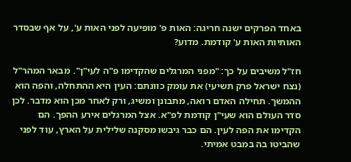באחד הפרקים ישנה חריגה: האות פ' מופיעה לפני האות ע', על אף שבסדר האותיות האות ע' קודמת. מדוע?

חז"ל משיבים על כך: "מפני המרגלים שהקדימו פ"ה לעי"ן". מבאר המהר"ל (נצח ישראל פרק תשיעי) את עומק כוונתם: העין היא ההתחלה, והפה הוא ההמשך. תחילה האדם רואה, מתבונן ומשיג, ורק לאחר מכן הוא מדבר. לכן סדר העולם הוא שעי"ן קודמת לפ"א. אצל המרגלים אירע ההפך. הם הקדימו את הפה לעין. הם כבר גיבשו מסקנה שלילית על הארץ, עוד לפני שהביטו בה במבט אמיתי.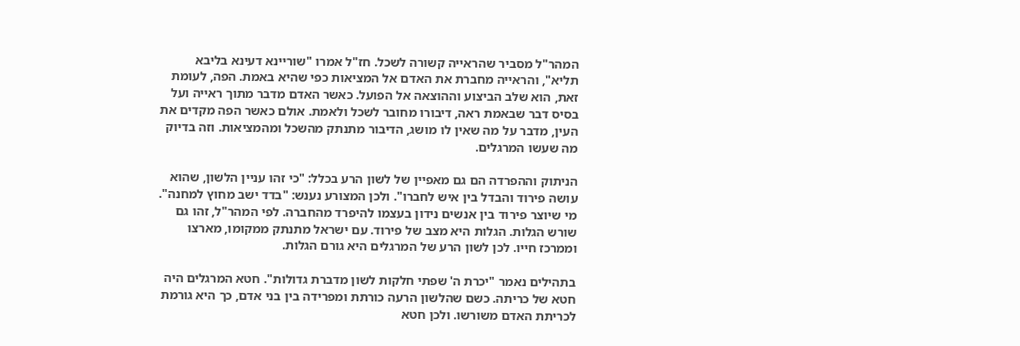המהר"ל מסביר שהראייה קשורה לשכל. חז"ל אמרו "שוריינא דעינא בליבא תליא", והראייה מחברת את האדם אל המציאות כפי שהיא באמת. הפה, לעומת זאת, הוא שלב הביצוע וההוצאה אל הפועל. כאשר האדם מדבר מתוך ראייה ועל בסיס דבר שבאמת ראה, דיבורו מחובר לשכל ולאמת. אולם כאשר הפה מקדים את העין, מדבר על מה שאין לו מושג, הדיבור מתנתק מהשכל ומהמציאות. וזה בדיוק מה שעשו המרגלים.

הניתוק וההפרדה הם גם מאפיין של לשון הרע בכלל: "כי זהו עניין הלשון, שהוא עושה פירוד והבדל בין איש לחברו". ולכן המצורע נענש: "בדד ישב מחוץ למחנה". מי שיוצר פירוד בין אנשים נידון בעצמו להיפרד מהחברה. לפי המהר"ל, זהו גם שורש הגלות. הגלות היא מצב של פירוד. עם ישראל מתנתק ממקומו, מארצו וממרכז חייו. לכן לשון הרע של המרגלים היא גורם הגלות.

בתהילים נאמר "יכרת ה' שפתי חלקות לשון מדברת גדולות". חטא המרגלים היה חטא של כריתה. כשם שהלשון הרעה כורתת ומפרידה בין בני אדם, כך היא גורמת לכריתת האדם משורשו. ולכן חטא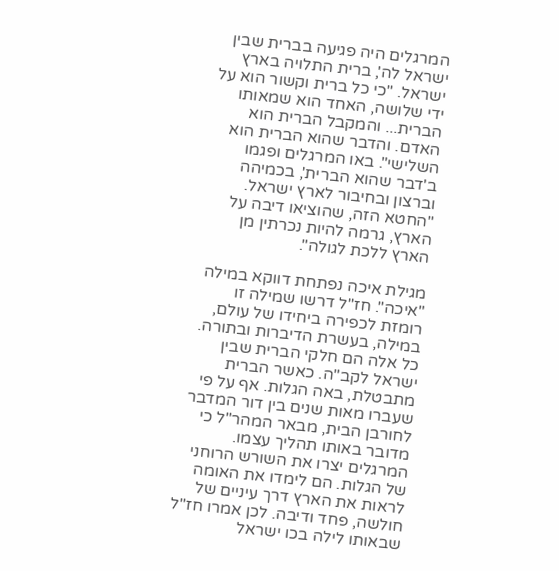המרגלים היה פגיעה בברית שבין ישראל לה', ברית התלויה בארץ ישראל. "כי כל ברית וקשור הוא על ידי שלושה, האחד הוא שמאותו הברית... והמקבל הברית הוא האדם. והדבר שהוא הברית הוא השלישי". באו המרגלים ופגמו ב'דבר שהוא הברית', בכמיהה וברצון ובחיבור לארץ ישראל. "החטא הזה, שהוציאו דיבה על הארץ, גרמה להיות נכרתין מן הארץ ללכת לגולה".

מגילת איכה נפתחת דווקא במילה "איכה". חז"ל דרשו שמילה זו רומזת לכפירה ביחידו של עולם, במילה, בעשרת הדיברות ובתורה. כל אלה הם חלקי הברית שבין ישראל לקב"ה. כאשר הברית מתבטלת, באה הגלות. אף על פי שעברו מאות שנים בין דור המדבר לחורבן הבית, מבאר המהר"ל כי מדובר באותו תהליך עצמו. המרגלים יצרו את השורש הרוחני של הגלות. הם לימדו את האומה לראות את הארץ דרך עיניים של חולשה, פחד ודיבה. לכן אמרו חז"ל שבאותו לילה בכו ישראל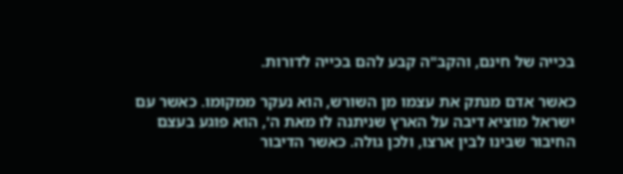בכייה של חינם, והקב"ה קבע להם בכייה לדורות.

כאשר אדם מנתק את עצמו מן השורש, הוא נעקר ממקומו. כאשר עם ישראל מוציא דיבה על הארץ שניתנה לו מאת ה', הוא פוגע בעצם החיבור שבינו לבין ארצו, ולכן גולה. כאשר הדיבור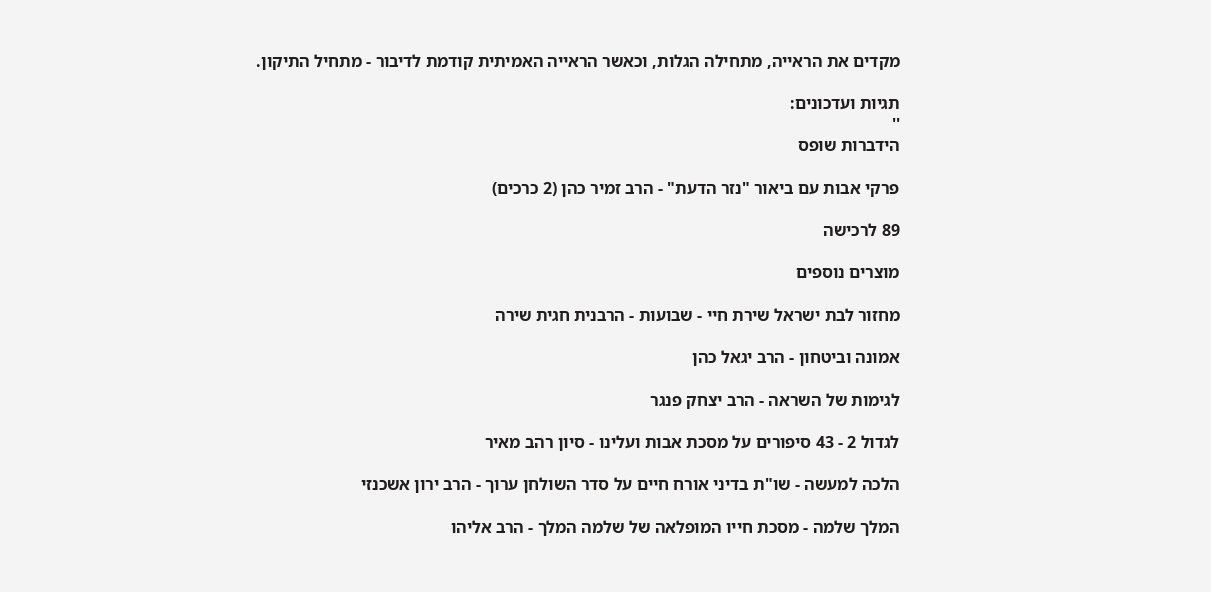מקדים את הראייה, מתחילה הגלות, וכאשר הראייה האמיתית קודמת לדיבור - מתחיל התיקון.

תגיות ועדכונים:
''
הידברות שופס

פרקי אבות עם ביאור "נזר הדעת" - הרב זמיר כהן (2 כרכים)

89 לרכישה

מוצרים נוספים

מחזור לבת ישראל שירת חיי - שבועות - הרבנית חגית שירה

אמונה וביטחון - הרב יגאל כהן

לגימות של השראה - הרב יצחק פנגר

לגדול 2 - 43 סיפורים על מסכת אבות ועלינו - סיון רהב מאיר

הלכה למעשה - שו"ת בדיני אורח חיים על סדר השולחן ערוך - הרב ירון אשכנזי

המלך שלמה - מסכת חייו המופלאה של שלמה המלך - הרב אליהו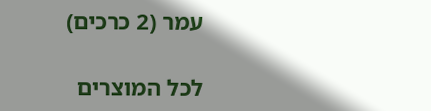עמר (2 כרכים)

לכל המוצרים